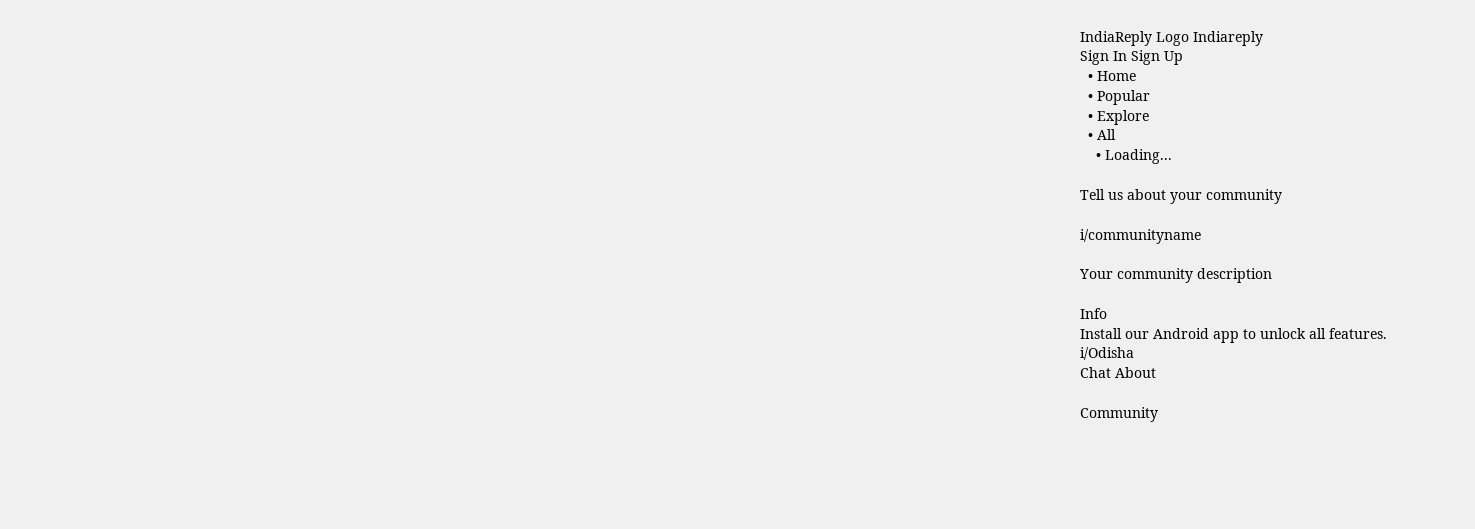IndiaReply Logo Indiareply
Sign In Sign Up
  • Home
  • Popular
  • Explore
  • All
    • Loading...

Tell us about your community

i/communityname

Your community description

Info
Install our Android app to unlock all features.
i/Odisha
Chat About

Community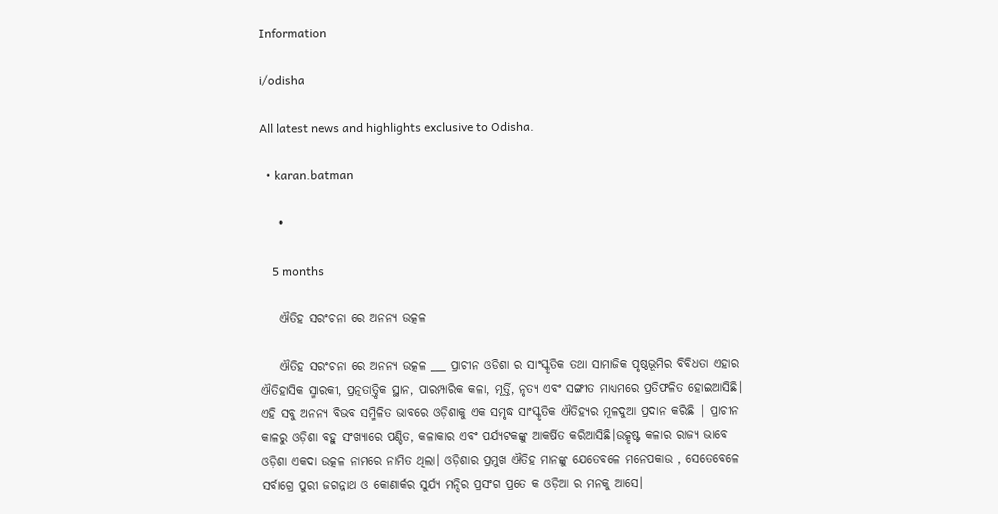Information

i/odisha

All latest news and highlights exclusive to Odisha.

  • karan.batman

    •

    5 months

    ଐତିହ ସରଂଚନା ରେ ଅନନ୍ୟ ଉତ୍କଳ

    ଐତିହ ସରଂଚନା ରେ ଅନନ୍ୟ ଉତ୍କଳ ___ ପ୍ରାଚୀନ ଓଡିଶା ର ସାଂସ୍କୃତିକ ତଥା ସାମାଜିକ ପୃଷ୍ଠଭୂମିର ବିବିଧତା ଏହାର ଐତିହାସିକ ସ୍ମାରକୀ, ପ୍ରତ୍ନତାତ୍ତ୍ୱିକ ସ୍ଥାନ, ପାରମ୍ପାରିକ କଳା, ମୂର୍ତ୍ତି, ନୃତ୍ୟ ଏବଂ ସଙ୍ଗୀତ ମାଧ୍ୟମରେ ପ୍ରତିଫଳିତ ହୋଇଆସିଛି। ଏହି ସବୁ ଅନନ୍ୟ ବିଭବ ସମ୍ମିଳିତ ଭାବରେ ଓଡ଼ିଶାକୁ ଏକ ସମୃଦ୍ଧ ସାଂସ୍କୃତିକ ଐତିହ୍ୟର ମୂଳଦୁଆ ପ୍ରଦାନ କରିଛି | ପ୍ରାଚୀନ କାଳରୁ ଓଡ଼ିଶା ବହୁ ସଂଖ୍ୟାରେ ପଣ୍ଡିତ, କଳାକାର ଏବଂ ପର୍ଯ୍ୟଟକଙ୍କୁ ଆକର୍ଷିତ କରିଆସିଛି।ଉତ୍କୃଷ୍ଟ କଳାର ରାଜ୍ୟ ଭାବେ ଓଡ଼ିଶା ଏକଦା ଉତ୍କଳ ନାମରେ ନାମିତ ଥିଲା। ଓଡ଼ିଶାର ପ୍ରମୁଖ ଐତିହ ମାନଙ୍କୁ ଯେତେବଳେ ମନେପକାଉ , ସେତେବେଳେ ସର୍ବାଗ୍ରେ ପୁରୀ ଜଗନ୍ନାଥ ଓ କୋଣାର୍କର ସୁର୍ଯ୍ୟ ମନ୍ଦିର ପ୍ରସଂଗ ପ୍ରତେ କ ଓଡ଼ିଆ ର ମନକୁ ଆସେ।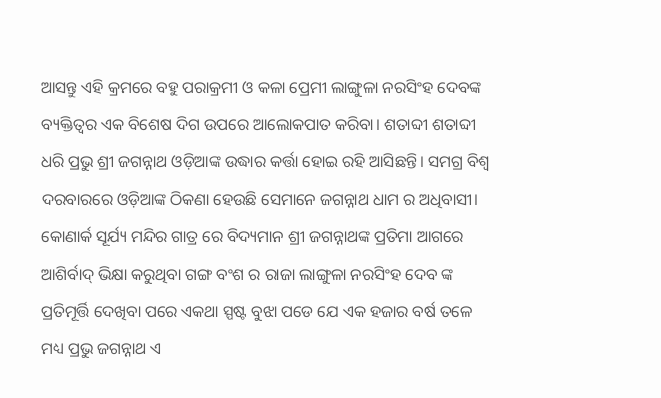ଆସନ୍ତୁ ଏହି କ୍ରମରେ ବହୁ ପରାକ୍ରମୀ ଓ କଳା ପ୍ରେମୀ ଲାଙ୍ଗୁଳା ନରସିଂହ ଦେବଙ୍କ ବ୍ୟକ୍ତିତ୍ୱର ଏକ ବିଶେଷ ଦିଗ ଉପରେ ଆଲୋକପାତ କରିବା। ଶତାବ୍ଦୀ ଶତାବ୍ଦୀ ଧରି ପ୍ରଭୁ ଶ୍ରୀ ଜଗନ୍ନାଥ ଓଡ଼ିଆଙ୍କ ଉଦ୍ଧାର କର୍ତ୍ତା ହୋଇ ରହି ଆସିଛନ୍ତି। ସମଗ୍ର ବିଶ୍ବ ଦରବାରରେ ଓଡ଼ିଆଙ୍କ ଠିକଣା ହେଉଛି ସେମାନେ ଜଗନ୍ନାଥ ଧାମ ର ଅଧିବାସୀ। କୋଣାର୍କ ସୂର୍ଯ୍ୟ ମନ୍ଦିର ଗାତ୍ର ରେ ବିଦ୍ୟମାନ ଶ୍ରୀ ଜଗନ୍ନାଥଙ୍କ ପ୍ରତିମା ଆଗରେ ଆଶିର୍ବାଦ୍ ଭିକ୍ଷା କରୁଥିବା ଗଙ୍ଗ ବଂଶ ର ରାଜା ଲାଙ୍ଗୁଳା ନରସିଂହ ଦେବ ଙ୍କ ପ୍ରତିମୂର୍ତ୍ତି ଦେଖିବା ପରେ ଏକଥା ସ୍ପଷ୍ଟ ବୁଝା ପଡେ ଯେ ଏକ ହଜାର ବର୍ଷ ତଳେ ମଧ୍ୟ ପ୍ରଭୁ ଜଗନ୍ନାଥ ଏ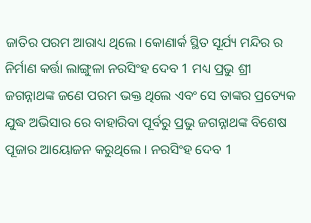ଜାତିର ପରମ ଆରାଧ୍ୟ ଥିଲେ। କୋଣାର୍କ ସ୍ଥିତ ସୂର୍ଯ୍ୟ ମନ୍ଦିର ର ନିର୍ମାଣ କର୍ତ୍ତା ଲାଙ୍ଗୁଳା ନରସିଂହ ଦେବ 1 ମଧ୍ୟ ପ୍ରଭୁ ଶ୍ରୀ ଜଗନ୍ନାଥଙ୍କ ଜଣେ ପରମ ଭକ୍ତ ଥିଲେ ଏବଂ ସେ ତାଙ୍କର ପ୍ରତ୍ୟେକ ଯୁଦ୍ଧ ଅଭିସାର ରେ ବାହାରିବା ପୂର୍ବରୁ ପ୍ରଭୁ ଜଗନ୍ନାଥଙ୍କ ବିଶେଷ ପୂଜାର ଆୟୋଜନ କରୁଥିଲେ । ନରସିଂହ ଦେବ 1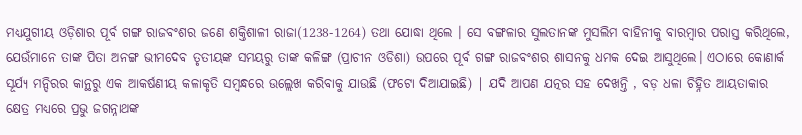ମଧ୍ୟଯୁଗୀୟ ଓଡ଼ିଶାର ପୂର୍ବ ଗଙ୍ଗ ରାଜବଂଶର ଜଣେ ଶକ୍ତିଶାଳୀ ରାଜା(1238-1264) ତଥା ଯୋଦ୍ଧା ଥିଲେ । ସେ ବଙ୍ଗଳାର ସୁଲତାନଙ୍କ ମୁସଲିମ ବାହିନୀକୁ ବାରମ୍ବାର ପରାସ୍ତ କରିଥିଲେ, ଯେଉଁମାନେ ତାଙ୍କ ପିତା ଅନଙ୍ଗ ଭୀମଦେବ ତୃତୀୟଙ୍କ ସମୟରୁ ତାଙ୍କ କଳିଙ୍ଗ (ପ୍ରାଚୀନ ଓଡିଶା) ଉପରେ ପୂର୍ବ ଗଙ୍ଗ ରାଜବଂଶର ଶାସନକୁ ଧମକ ଦେଇ ଆସୁଥିଲେ। ଏଠାରେ କୋଣାର୍କ ସୂର୍ଯ୍ୟ ମନ୍ଦିରର କାନ୍ଥରୁ ଏକ ଆକର୍ଷଣୀୟ କଳାକୃତି ସମ୍ବନ୍ଧରେ ଉଲ୍ଲେଖ କରିବାକୁ ଯାଉଛି (ଫଟୋ ଦିଆଯାଇଛି) | ଯଦି ଆପଣ ଯତ୍ନର ସହ ଦେଖନ୍ତି , ବଡ଼ ଧଳା ଚିହ୍ନିତ ଆୟତାକାର କ୍ଷେତ୍ର ମଧ୍ୟରେ ପ୍ରଭୁ ଜଗନ୍ନାଥଙ୍କ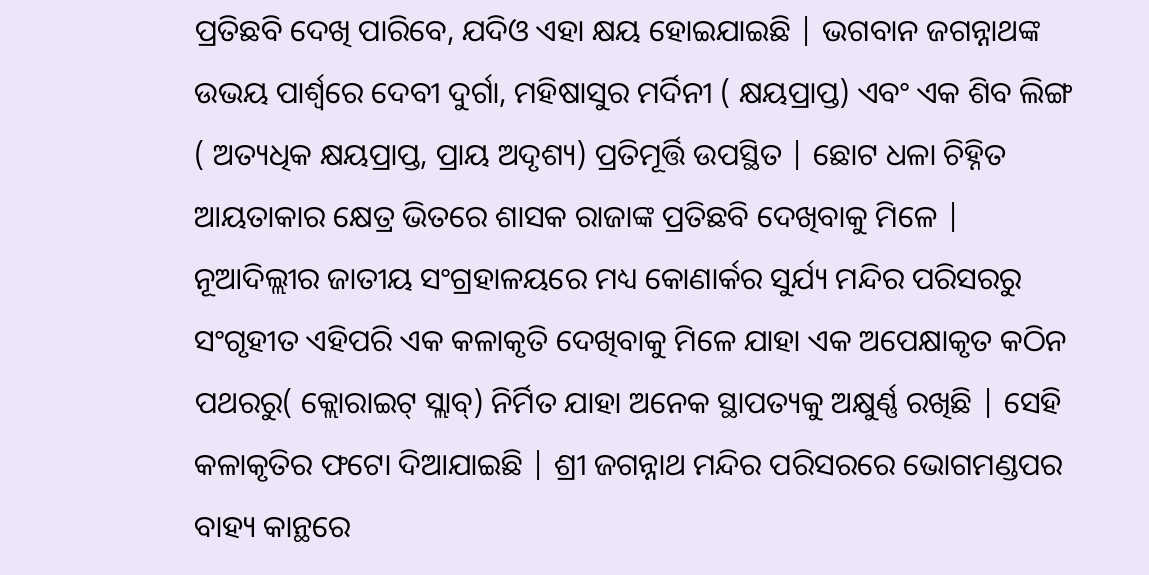ପ୍ରତିଛବି ଦେଖି ପାରିବେ, ଯଦିଓ ଏହା କ୍ଷୟ ହୋଇଯାଇଛି | ଭଗବାନ ଜଗନ୍ନାଥଙ୍କ ଉଭୟ ପାର୍ଶ୍ୱରେ ଦେବୀ ଦୁର୍ଗା, ମହିଷାସୁର ମର୍ଦିନୀ ( କ୍ଷୟପ୍ରାପ୍ତ) ଏବଂ ଏକ ଶିବ ଲିଙ୍ଗ ( ଅତ୍ୟଧିକ କ୍ଷୟପ୍ରାପ୍ତ, ପ୍ରାୟ ଅଦୃଶ୍ୟ) ପ୍ରତିମୂର୍ତ୍ତି ଉପସ୍ଥିତ | ଛୋଟ ଧଳା ଚିହ୍ନିତ ଆୟତାକାର କ୍ଷେତ୍ର ଭିତରେ ଶାସକ ରାଜାଙ୍କ ପ୍ରତିଛବି ଦେଖିବାକୁ ମିଳେ | ନୂଆଦିଲ୍ଲୀର ଜାତୀୟ ସଂଗ୍ରହାଳୟରେ ମଧ୍ୟ କୋଣାର୍କର ସୁର୍ଯ୍ୟ ମନ୍ଦିର ପରିସରରୁ ସଂଗୃହୀତ ଏହିପରି ଏକ କଳାକୃତି ଦେଖିବାକୁ ମିଳେ ଯାହା ଏକ ଅପେକ୍ଷାକୃତ କଠିନ ପଥରରୁ( କ୍ଲୋରାଇଟ୍ ସ୍ଲାବ୍) ନିର୍ମିତ ଯାହା ଅନେକ ସ୍ଥାପତ୍ୟକୁ ଅକ୍ଷୁର୍ଣ୍ଣ ରଖିଛି | ସେହି କଳାକୃତିର ଫଟୋ ଦିଆଯାଇଛି | ଶ୍ରୀ ଜଗନ୍ନାଥ ମନ୍ଦିର ପରିସରରେ ଭୋଗମଣ୍ଡପର ବାହ୍ୟ କାନ୍ଥରେ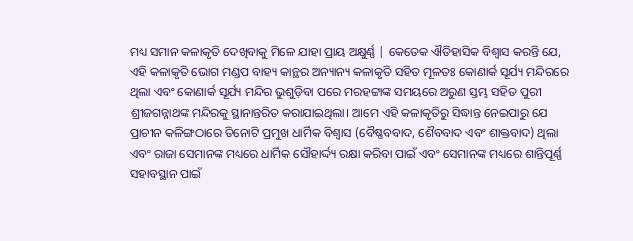ମଧ୍ୟ ସମାନ କଳାକୃତି ଦେଖିବାକୁ ମିଳେ ଯାହା ପ୍ରାୟ ଅକ୍ଷୁର୍ଣ୍ଣ | କେତେକ ଐତିହାସିକ ବିଶ୍ୱାସ କରନ୍ତି ଯେ, ଏହି କଳାକୃତି ଭୋଗ ମଣ୍ଡପ ବାହ୍ୟ କାନ୍ଥର ଅନ୍ୟାନ୍ୟ କଳାକୃତି ସହିତ ମୂଳତଃ କୋଣାର୍କ ସୂର୍ଯ୍ୟ ମନ୍ଦିରରେ ଥିଲା ଏବଂ କୋଣାର୍କ ସୂର୍ଯ୍ୟ ମନ୍ଦିର ଭୁଶୁଡ଼ିବା ପରେ ମରହଟ୍ଟାଙ୍କ ସମୟରେ ଅରୁଣ ସ୍ତମ୍ଭ ସହିତ ପୁରୀ ଶ୍ରୀଜଗନ୍ନାଥଙ୍କ ମନ୍ଦିରକୁ ସ୍ଥାନାନ୍ତରିତ କରାଯାଇଥିଲା। ଆମେ ଏହି କଳାକୃତିରୁ ସିଦ୍ଧାନ୍ତ ନେଇପାରୁ ଯେ ପ୍ରାଚୀନ କଳିଙ୍ଗଠାରେ ତିନୋଟି ପ୍ରମୁଖ ଧାର୍ମିକ ବିଶ୍ୱାସ (ବୈଷ୍ଣବବାଦ, ଶୈବବାଦ ଏବଂ ଶାକ୍ତବାଦ) ଥିଲା ଏବଂ ରାଜା ସେମାନଙ୍କ ମଧ୍ୟରେ ଧାର୍ମିକ ସୌହାର୍ଦ୍ଦ୍ୟ ରକ୍ଷା କରିବା ପାଇଁ ଏବଂ ସେମାନଙ୍କ ମଧ୍ୟରେ ଶାନ୍ତିପୂର୍ଣ୍ଣ ସହାବସ୍ଥାନ ପାଇଁ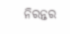ନିରନ୍ତର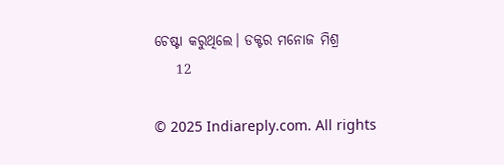ଚେଷ୍ଟା କରୁଥିଲେ। ଡକ୍ଟର ମନୋଜ ମିଶ୍ର
    12

© 2025 Indiareply.com. All rights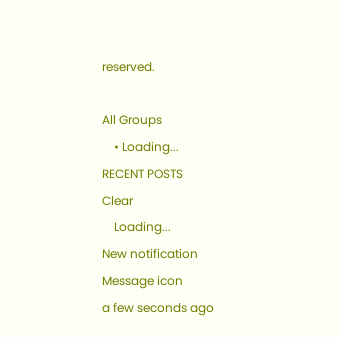reserved.

All Groups
    • Loading...
RECENT POSTS
Clear
    Loading...
New notification
Message icon
a few seconds ago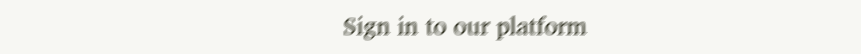Sign in to our platform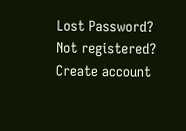Lost Password?
Not registered? Create account